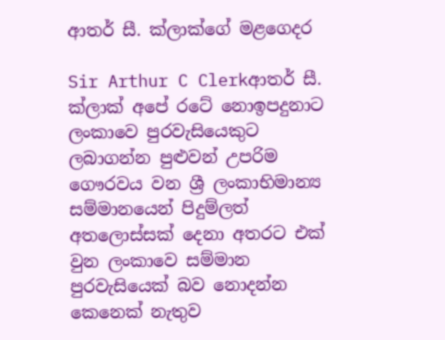ආතර් සී. ක්ලාක්ගේ මළගෙදර

Sir Arthur C Clerkආතර් සී. ක්ලාක් අපේ රටේ නොඉපදුනාට ලංකාවෙ පුරවැසියෙකුට ලබාගන්න පුළුවන් උපරිම ගෞරවය වන ශ්‍රී ලංකාභිමාන්‍ය සම්මානයෙන් පිදුම්ලත් අතලොස්සක් දෙනා අතරට එක් වුන ලංකාවෙ සම්මාන පුරවැසියෙක් බව නොදන්න කෙනෙක් නැතුව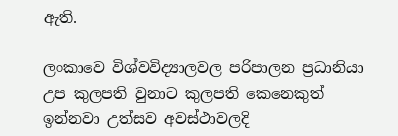ඇති.

ලංකාවෙ විශ්වවිද්‍යාලවල පරිපාලන ප්‍රධානියා උප කුලපති වුනාට කුලපති කෙනෙකුත් ඉන්නවා උත්සව අවස්ථාවලදි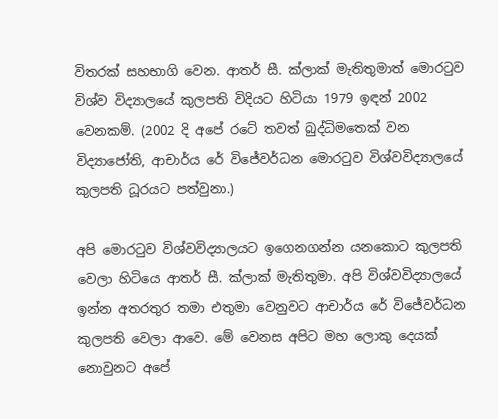විතරක් සහභාගි වෙන. ආතර් සී. ක්ලාක් මැතිතුමාත් මොරටුව විශ්ව විද්‍යාලයේ කුලපති විදියට හිටියා 1979 ඉඳන් 2002 වෙනකම්. (2002 දි අපේ රටේ තවත් බුද්ධිමතෙක් වන විද්‍යාජෝති, ආචාර්ය රේ විජේවර්ධන මොරටුව විශ්වවිද්‍යාලයේ කුලපති ධූරයට පත්වුනා.)

අපි මොරටුව විශ්වවිද්‍යාලයට ඉගෙනගන්න යනකොට කුලපති වෙලා හිටියෙ ආතර් සී. ක්ලාක් මැතිතුමා. අපි විශ්වවිද්‍යාලයේ ඉන්න අතරතුර තමා එතුමා වෙනුවට ආචාර්ය රේ විජේවර්ධන කුලපති වෙලා ආවෙ. මේ වෙනස අපිට මහ ලොකු දෙයක් නොවුනට අපේ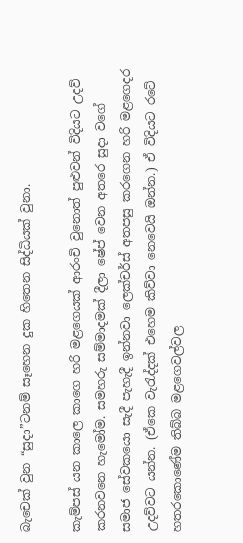බැචෙක් වුන “සුදා”ටනම් සෑහෙන දුක හිතෙන සිද්ධියක් වුනා.

කැම්පස් යන කාලෙ කාගෙ හරි මළගෙයක් ආරංචි වුනොත් පුළුවන් විදියට උදව් කරනවනෙ හැමෝම. සමහරු සම්මාදමක් දීලා ෂේප් වෙන අතරෙ සුදා වගේ සමාජ සේවකයො සැදී පැහැදී ඉන්නවා ලෙක්චර්ස් අතපසු කරගෙන හරි මළගෙදර උදව්වට යන්න. (ඒකෙ වැරැද්දක් එහෙම කිව්වා නෙවෙයි ඔන්න.) ඒ විදියට රටේ හතරකොණේම තිබ්බ මළගෙවල්වල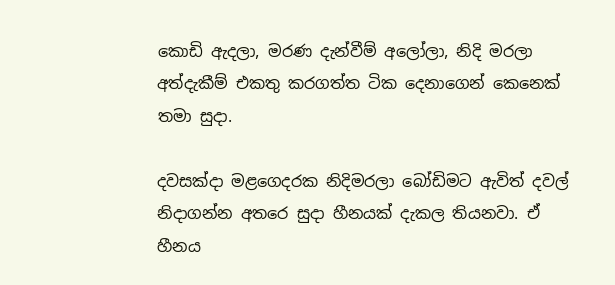කොඩි ඇදලා, මරණ දැන්වීම් අලෝලා, නිදි මරලා අත්දැකීම් එකතු කරගත්ත ටික දෙනාගෙන් කෙනෙක් තමා සුදා.

දවසක්දා මළගෙදරක නිදිමරලා බෝඩිමට ඇවිත් දවල් නිදාගන්න අතරෙ සුදා හීනයක් දැකල තියනවා. ඒ හීනය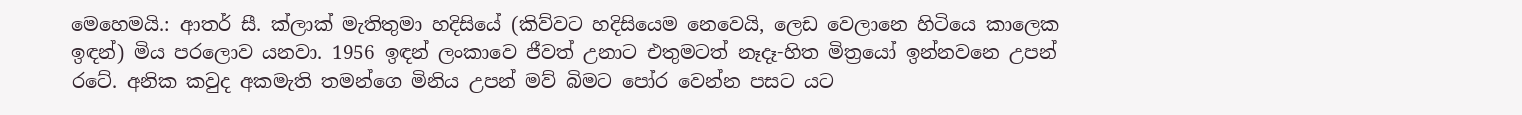මෙහෙමයි.: ආතර් සී. ක්ලාක් මැතිතුමා හදිසියේ (කිව්වට හදිසියෙම නෙවෙයි, ලෙඩ වෙලානෙ හිටියෙ කාලෙක ඉඳන්) මිය පරලොව යනවා. 1956 ඉඳන් ලංකාවෙ ජීවත් උනාට එතුමටත් නෑදෑ-හිත මිත්‍රයෝ ඉන්නවනෙ උපන් රටේ. අනික කවුද අකමැති තමන්ගෙ මිනිය උපන් මව් බිමට පෝර වෙන්න පසට යට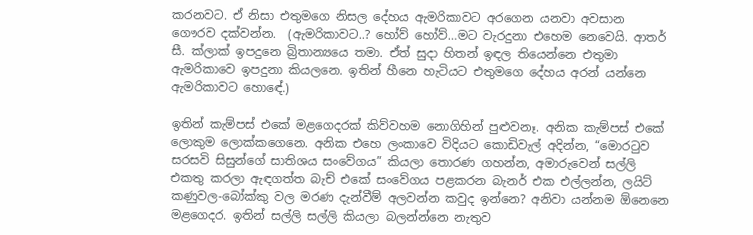කරනවට. ඒ නිසා එතුමගෙ නිසල දේහය ඇමරිකාවට අරගෙන යනවා අවසාන ගෞරව දක්වන්න.  (ඇමරිකාවට..? හෝව් හෝව්…මට වැරදුනා එහෙම නෙවෙයි. ආතර් සී. ක්ලාක් ඉපදුනෙ බ්‍රිතාන්‍යයෙ තමා. ඒත් සුදා හිතන් ඉඳල තියෙන්නෙ එතුමා ඇමරිකාවෙ ඉපදුනා කියලනෙ. ඉතින් හීනෙ හැටියට එතුමගෙ දේහය අරන් යන්නෙ ඇමරිකාවට හොඳේ.)

ඉතින් කැම්පස් එකේ මළගෙදරක් කිව්වහම නොගිහින් පුළුවනෑ. අනික කැම්පස් එකේ ලොකුම ලොක්කගෙනෙ. අනික එහෙ ලංකාවෙ විදියට කොඩිවැල් අදින්න, “මොරටුව සරසවි සිසුන්ගේ සාතිශය සංවේගය” කියලා තොරණ ගහන්න, අමාරුවෙන් සල්ලි එකතු කරලා ඇඳගත්ත බැච් එකේ සංවේගය පළකරන බැනර් එක එල්ලන්න, ලයිට් කණුවල-බෝක්කු වල මරණ දැන්වීම් අලවන්න කවුද ඉන්නෙ? අනිවා යන්නම ඕනෙනෙ මළගෙදර. ඉතින් සල්ලි සල්ලි කියලා බලන්න්නෙ නැතුව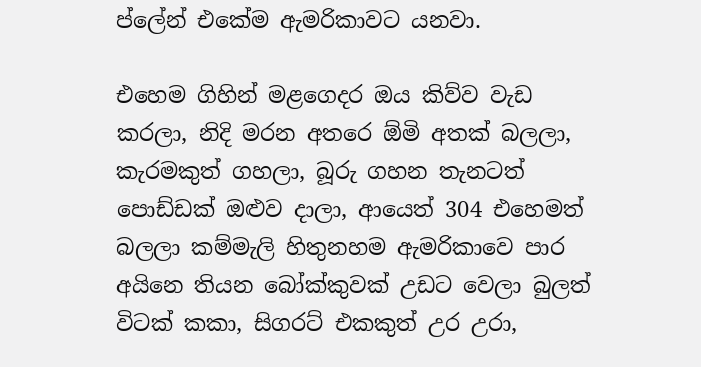ප්ලේන් එකේම ඇමරිකාවට යනවා.

එහෙම ගිහින් මළගෙදර ඔය කිව්ව වැඩ කරලා, නිදි මරන අතරෙ ඕමි අතක් බලලා, කැරමකුත් ගහලා, බූරු ගහන තැනටත් පොඩ්ඩක් ඔළුව දාලා, ආයෙත් 304 එහෙමත් බලලා කම්මැලි හිතුනහම ඇමරිකාවෙ පාර අයිනෙ තියන බෝක්කුවක් උඩට වෙලා බුලත් විටක් කකා, සිගරට් එකකුත් උර උරා,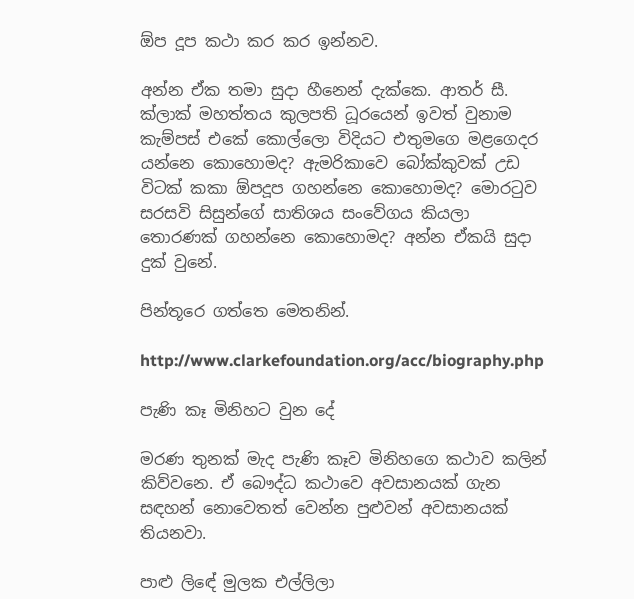ඕප දූප කථා කර කර ඉන්නව.

අන්න ඒක තමා සුදා හීනෙන් දැක්කෙ. ආතර් සී. ක්ලාක් මහත්තය කුලපති ධූරයෙන් ඉවත් වුනාම කැම්පස් එකේ කොල්ලො විදියට එතුමගෙ මළගෙදර යන්නෙ කොහොමද? ඇමරිකාවෙ බෝක්කුවක් උඩ විටක් කකා ඕපදූප ගහන්නෙ කොහොමද? මොරටුව සරසවි සිසුන්ගේ සාතිශය සංවේගය කියලා තොරණක් ගහන්නෙ කොහොමද? අන්න ඒකයි සුදා දුක් වුනේ.

පින්තූරෙ ගත්තෙ මෙතනින්.

http://www.clarkefoundation.org/acc/biography.php

පැණි කෑ මිනිහට වුන දේ

මරණ තුනක් මැද පැණි කෑව මිනිහගෙ කථාව කලින් කිව්වනෙ. ඒ බෞද්ධ කථාවෙ අවසානයක් ගැන සඳහන් නොවෙතත් වෙන්න පුළුවන් අවසානයක් තියනවා.

පාළු ලිඳේ මුලක එල්ලිලා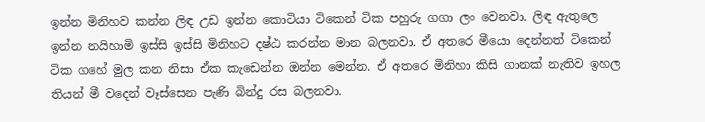ඉන්න මිනිහව කන්න ලිඳ උඩ ඉන්න කොටියා ටිකෙන් ටික පහුරු ගගා ලං වෙනවා. ලිඳ ඇතුලෙ ඉන්න නයිහාමි ඉස්සි ඉස්සි මිනිහට දෂ්ඨ කරන්න මාන බලනවා. ඒ අතරෙ මීයො දෙන්නත් ටිකෙන් ටික ගහේ මුල කන නිසා ඒක කැඩෙන්න ඔන්න මෙන්න. ඒ අතරෙ මිනිහා කිසි ගානක් නැතිව ඉහල තියන් මී වදෙන් වෑස්සෙන පැණි බින්දු රස බලනවා.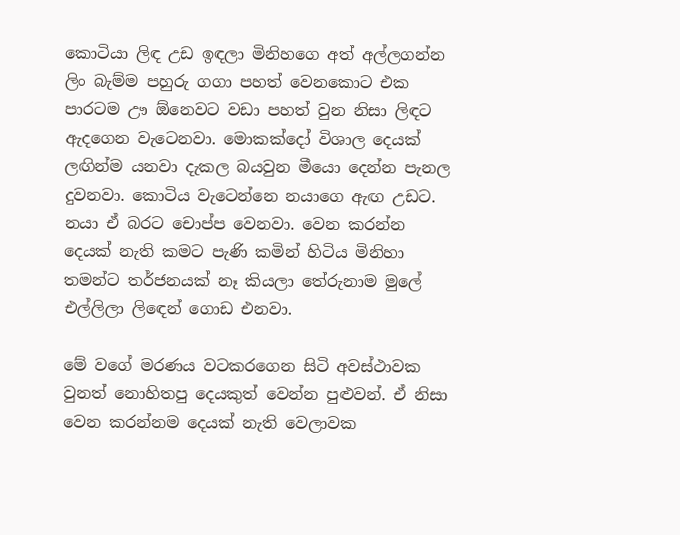කොටියා ලිඳ උඩ ඉඳලා මිනිහගෙ අත් අල්ලගන්න ලිං බැම්ම පහුරු ගගා පහත් වෙනකොට එක පාරටම ඌ ඕනෙවට වඩා පහත් වුන නිසා ලිඳට ඇදගෙන වැටෙනවා. මොකක්දෝ විශාල දෙයක් ලඟින්ම යනවා දැකල බයවුන මීයො දෙන්න පැනල දුවනවා. කොටිය වැටෙන්නෙ නයාගෙ ඇඟ උඩට. නයා ඒ බරට චොප්ප වෙනවා. වෙන කරන්න දෙයක් නැති කමට පැණි කමින් හිටිය මිනිහා තමන්ට තර්ජනයක් නෑ කියලා තේරුනාම මුලේ එල්ලිලා ලිඳෙන් ගොඩ එනවා.

මේ වගේ මරණය වටකරගෙන සිටි අවස්ථාවක වුනත් නොහිතපු දෙයකුත් වෙන්න පුළුවන්. ඒ නිසා වෙන කරන්නම දෙයක් නැති වෙලාවක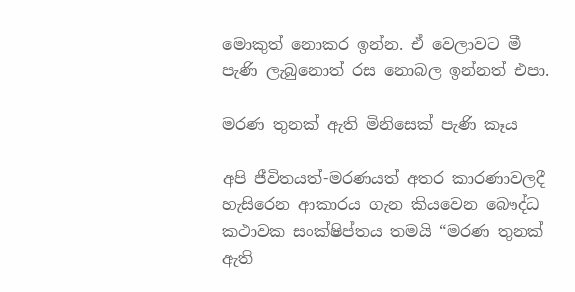මොකුත් නොකර ඉන්න. ඒ වෙලාවට මී පැණි ලැබුනොත් රස නොබල ඉන්නත් එපා.

මරණ තුනක් ඇති මිනිසෙක් පැණි කෑය

අපි ජීවිතයත්-මරණයත් අතර කාරණාවලදී හැසිරෙන ආකාරය ගැන කියවෙන බෞද්ධ කථාවක සංක්ෂිප්තය තමයි “මරණ තුනක් ඇති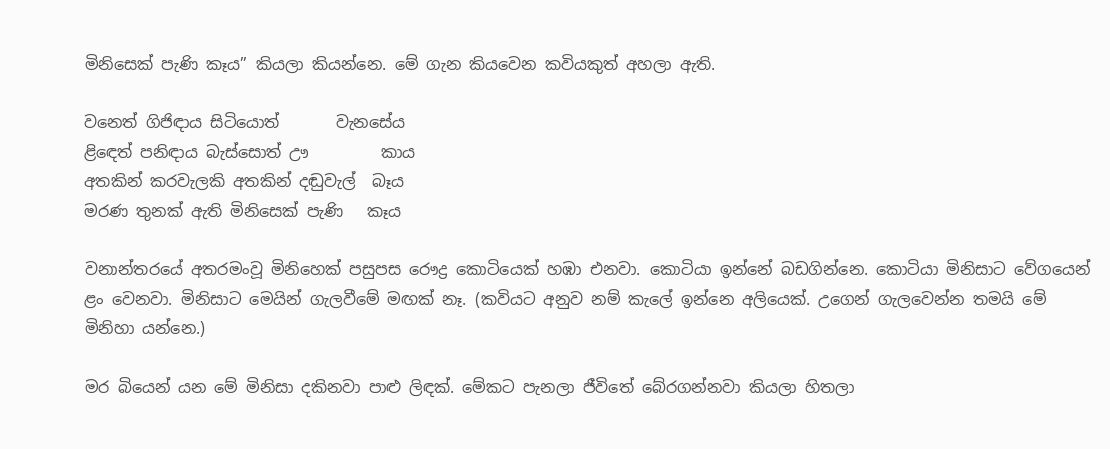මිනිසෙක් පැණි කෑය” කියලා කියන්නෙ. මේ ගැන කියවෙන කවියකුත් අහලා ඇති.

වනෙත් ගිජිඳාය සිටියොත්       වැනසේය
ළිඳෙත් පනිඳාය බැස්සොත් ඌ         කාය
අතකින් කරවැලකි අතකින් දඬුවැල්  බෑය
මරණ තුනක් ඇති මිනිසෙක් පැණි   කෑය

වනාන්තරයේ අතරමංවූ මිනිහෙක් පසුපස රෞද්‍ර කොටියෙක් හඹා එනවා. කොටියා ඉන්නේ බඩගින්නෙ. කොටියා මිනිසාට වේගයෙන් ළං වෙනවා. මිනිසාට මෙයින් ගැලවීමේ මඟක් නෑ. (කවියට අනුව නම් කැලේ ඉන්නෙ අලියෙක්. උගෙන් ගැලවෙන්න තමයි මේ මිනිහා යන්නෙ.)

මර බියෙන් යන මේ මිනිසා දකිනවා පාළු ලිඳක්. මේකට පැනලා ජීවිතේ බේරගන්නවා කියලා හිතලා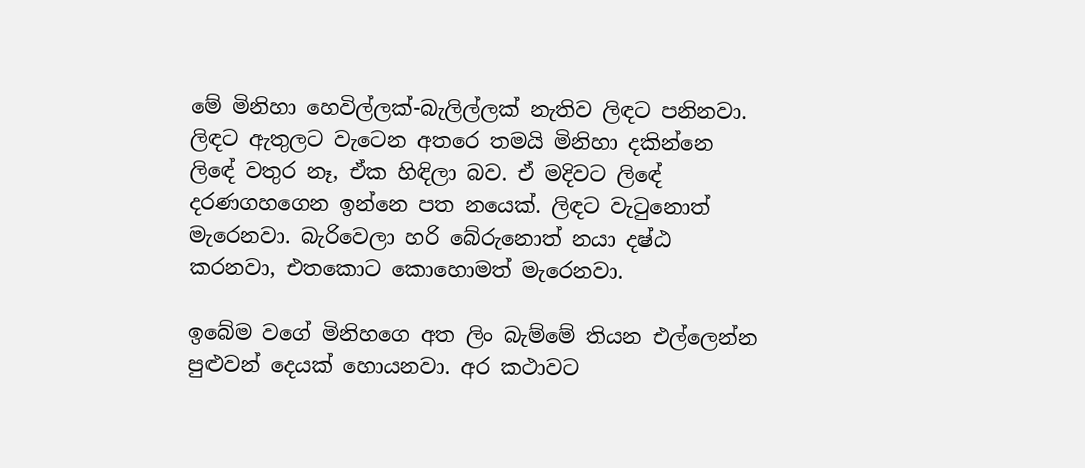මේ මිනිහා හෙවිල්ලක්-බැලිල්ලක් නැතිව ලිඳට පනිනවා. ලිඳට ඇතුලට වැටෙන අතරෙ තමයි මිනිහා දකින්නෙ ලිඳේ වතුර නෑ, ඒක හිඳිලා බව. ඒ මදිවට ලිඳේ දරණගහගෙන ඉන්නෙ පත නයෙක්. ලිඳට වැටුනොත් මැරෙනවා. බැරිවෙලා හරි බේරුනොත් නයා දෂ්ඨ කරනවා, එතකොට කොහොමත් මැරෙනවා.

ඉබේම වගේ මිනිහගෙ අත ලිං බැම්මේ තියන එල්ලෙන්න පුළුවන් දෙයක් හොයනවා. අර කථාවට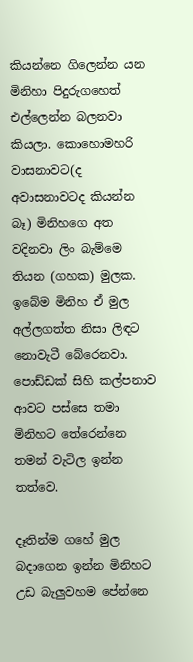කියන්නෙ ගිලෙන්න යන මිනිහා පිදුරුගහෙත් එල්ලෙන්න බලනවා කියලා. කොහොමහරි වාසනාවට(ද අවාසනාවටද කියන්න බෑ) මිනිහගෙ අත වදිනවා ලිං බැම්මෙ තියන (ගහක) මුලක. ඉබේම මිනිහ ඒ මුල අල්ලගත්ත නිසා ලිඳට නොවැටී බේරෙනවා. පොඩ්ඩක් සිහි කල්පනාව ආවට පස්සෙ තමා මිනිහට තේරෙන්නෙ තමන් වැටිල ඉන්න තත්වෙ.

දෑතින්ම ගහේ මුල බදාගෙන ඉන්න මිනිහට උඩ බැලුවහම පේන්නෙ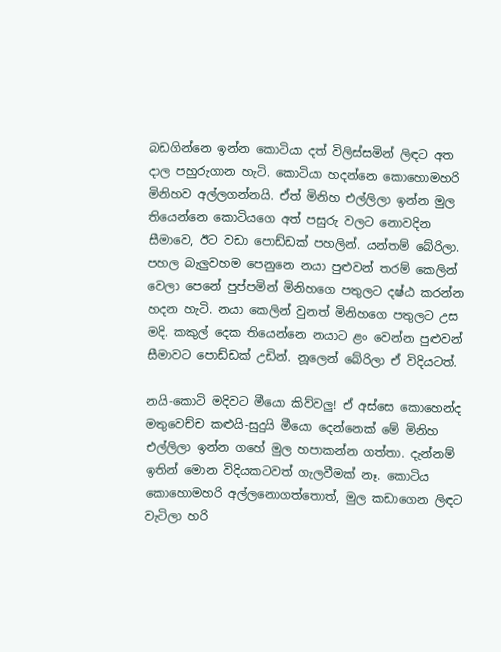බඩගින්නෙ ඉන්න කොටියා දත් විලිස්සමින් ලිඳට අත දාල පහුරුගාන හැටි. කොටියා හදන්නෙ කොහොමහරි මිනිහව අල්ලගන්නයි. ඒත් මිනිහ එල්ලිලා ඉන්න මුල තියෙන්නෙ කොටියගෙ අත් පසුරු වලට නොවදින සීමාවෙ, ඊට වඩා පොඩ්ඩක් පහලින්. යන්තම් බේරිලා. පහල බැලුවහම පෙනුනෙ නයා පුළුවන් තරම් කෙලින් වෙලා පෙනේ පුප්පමින් මිනිහගෙ පතුලට දෂ්ඨ කරන්න හදන හැටි. නයා කෙලින් වුනත් මිනිහගෙ පතුලට උස මදි. කකුල් දෙක තියෙන්නෙ නයාට ළං වෙන්න පුළුවන් සීමාවට පොඩ්ඩක් උඩින්. නූලෙන් බේරිලා ඒ විදියටත්.

නයි-කොටි මදිවට මීයො කිව්වලු! ඒ අස්සෙ කොහෙන්ද මතුවෙච්ච කළුයි-සුදුයි මීයො දෙන්නෙක් මේ මිනිහ එල්ලිලා ඉන්න ගහේ මුල හපාකන්න ගත්තා. දැන්නම් ඉතින් මොන විදියකටවත් ගැලවීමක් නෑ. කොටිය කොහොමහරි අල්ලනොගත්තොත්, මුල කඩාගෙන ලිඳට වැටිලා හරි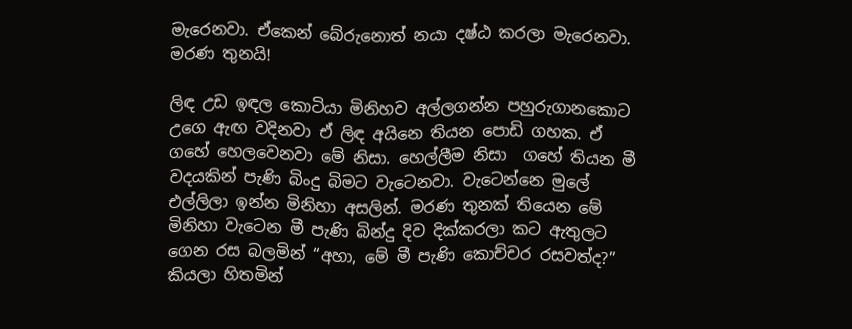මැරෙනවා. ඒකෙන් බේරුනොත් නයා දෂ්ඨ කරලා මැරෙනවා. මරණ තුනයි!

ලිඳ උඩ ඉඳල කොටියා මිනිහව අල්ලගන්න පහුරුගානකොට උගෙ ඇඟ වදිනවා ඒ ලිඳ අයිනෙ තියන පොඩි ගහක. ඒ ගහේ හෙලවෙනවා මේ නිසා. හෙල්ලීම නිසා  ගහේ තියන මී වදයකින් පැණි බිංදු බිමට වැටෙනවා. වැටෙන්නෙ මුලේ එල්ලිලා ඉන්න මිනිහා අසලින්. මරණ තුනක් තියෙන මේ මිනිහා වැටෙන මී පැණි බින්දු දිව දික්කරලා කට ඇතුලට ගෙන රස බලමින් “අහා, මේ මී පැණි කොච්චර රසවත්ද?” කියලා හිතමින්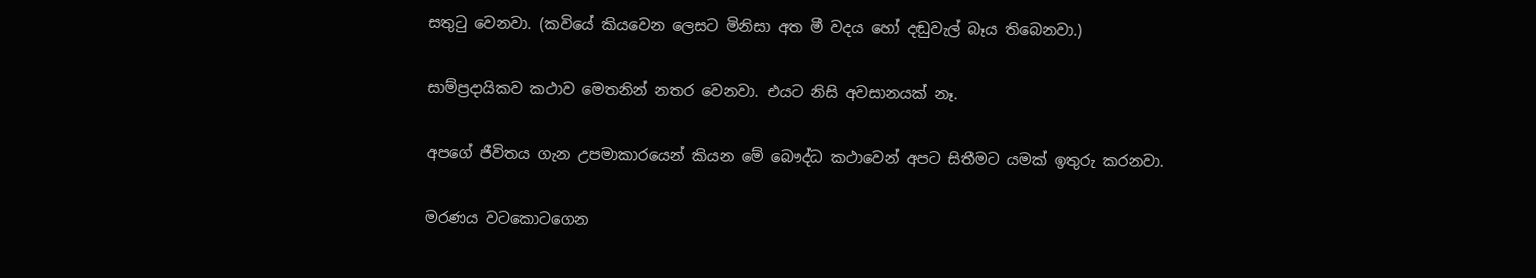සතුටු වෙනවා. (කවියේ කියවෙන ලෙසට මිනිසා අත මී වදය හෝ දඬුවැල් බෑය තිබෙනවා.)

සාම්ප්‍රදායිකව කථාව මෙතනින් නතර වෙනවා. එයට නිසි අවසානයක් නෑ.

අපගේ ජීවිතය ගැන උපමාකාරයෙන් කියන මේ බෞද්ධ කථාවෙන් අපට සිතීමට යමක් ඉතුරු කරනවා.

මරණය වටකොටගෙන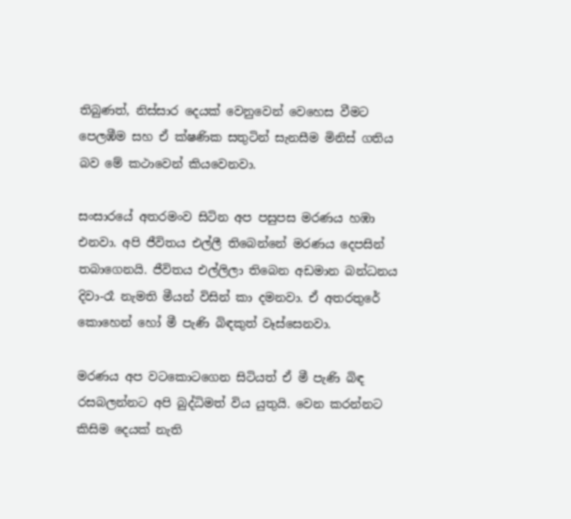තිබුණත්, නිස්සාර දෙයක් වෙනුවෙන් වෙහෙස වීමට පෙලඹීම සහ ඒ ක්ෂණික සතුටින් සැනසීම මිනිස් ගතිය බව මේ කථාවෙන් කියවෙනවා.

සංසාරයේ අතරමංව සිටින අප පසුපස මරණය හඹා එනවා. අපි ජීවිතය එල්ලී තිබෙන්නේ මරණය දෙපසින් තබාගෙනයි. ජීවිතය එල්ලිලා තිබෙන අඩමාන බන්ධනය දිවා-රෑ නැමති මීයන් විසින් කා දමනවා. ඒ අතරතුරේ කොහෙන් හෝ මී පැණි බිඳකුත් වෑස්සෙනවා.

මරණය අප වටකොටගෙන සිටියත් ඒ මී පැණි බිඳ රසබලන්නට අපි බුද්ධිමත් විය යුතුයි. වෙන කරන්නට කිසිම දෙයක් නැති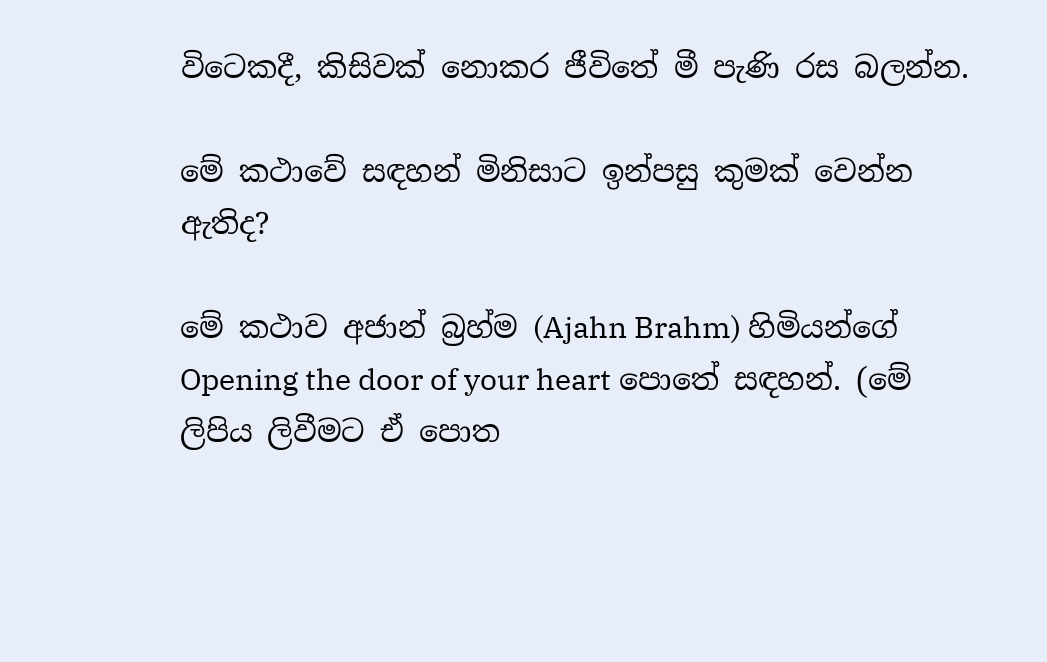විටෙකදී, කිසිවක් නොකර ජීවිතේ මී පැණි රස බලන්න.

මේ කථාවේ සඳහන් මිනිසාට ඉන්පසු කුමක් වෙන්න ඇතිද?

මේ කථාව අජාන් බ්‍රහ්ම (Ajahn Brahm) හිමියන්ගේ Opening the door of your heart පොතේ සඳහන්. (මේ ලිපිය ලිවීමට ඒ පොත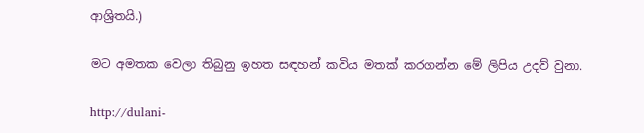ආශ්‍රිතයි.)

මට අමතක වෙලා තිබුනු ඉහත සඳහන් කවිය මතක් කරගන්න මේ ලිපිය උදව් වුනා.

http://dulani-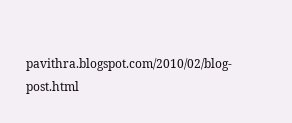pavithra.blogspot.com/2010/02/blog-post.html